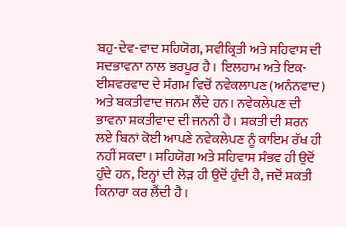ਬਹੁ-ਦੇਵ-ਵਾਦ ਸਹਿਯੋਗ, ਸਵੀਕ੍ਰਿਤੀ ਅਤੇ ਸਹਿਵਾਸ ਦੀ ਸਦਭਾਵਨਾ ਨਾਲ ਭਰਪੂਰ ਹੈ। ਇਲਹਾਮ ਅਤੇ ਇਕ-ਈਸ਼ਵਰਵਾਦ ਦੇ ਸੰਗਮ ਵਿਚੋਂ ਨਵੇਕਲਾਪਣ (ਅਨੰਨਵਾਦ) ਅਤੇ ਬਕਤੀਵਾਦ ਜਨਮ ਲੈਂਦੇ ਹਨ। ਨਵੇਕਲੇਪਣ ਦੀ ਭਾਵਨਾ ਸ਼ਕਤੀਵਾਦ ਦੀ ਜਨਨੀ ਹੈ। ਸ਼ਕਤੀ ਦੀ ਸ਼ਰਨ ਲਏ ਬਿਨਾਂ ਕੋਈ ਆਪਣੇ ਨਵੇਕਲੇਪਣ ਨੂੰ ਕਾਇਮ ਰੱਖ ਹੀ ਨਹੀਂ ਸਕਦਾ। ਸਹਿਯੋਗ ਅਤੇ ਸਹਿਵਾਸ ਸੰਭਵ ਹੀ ਉਦੋਂ ਹੁੰਦੇ ਹਨ, ਇਨ੍ਹਾਂ ਦੀ ਲੋੜ ਹੀ ਉਦੋਂ ਹੁੰਦੀ ਹੈ, ਜਦੋਂ ਸ਼ਕਤੀ ਕਿਨਾਰਾ ਕਰ ਲੈਂਦੀ ਹੈ।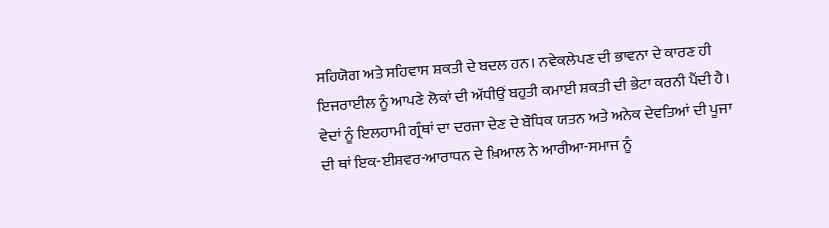ਸਹਿਯੋਗ ਅਤੇ ਸਹਿਵਾਸ ਸ਼ਕਤੀ ਦੇ ਬਦਲ ਹਨ। ਨਵੇਕਲੇਪਣ ਦੀ ਭਾਵਨਾ ਦੇ ਕਾਰਣ ਹੀ ਇਜਰਾਈਲ ਨੂੰ ਆਪਣੇ ਲੋਕਾਂ ਦੀ ਅੱਧੀਉਂ ਬਹੁਤੀ ਕਮਾਈ ਸ਼ਕਤੀ ਦੀ ਭੇਟਾ ਕਰਨੀ ਪੈਂਦੀ ਹੈ। ਵੇਦਾਂ ਨੂੰ ਇਲਹਾਮੀ ਗ੍ਰੰਥਾਂ ਦਾ ਦਰਜਾ ਦੇਣ ਦੇ ਬੌਧਿਕ ਯਤਨ ਅਤੇ ਅਨੇਕ ਦੇਵਤਿਆਂ ਦੀ ਪੂਜਾ ਦੀ ਥਾਂ ਇਕ-ਈਸ਼ਵਰ-ਆਰਾਧਨ ਦੇ ਖ਼ਿਆਲ ਨੇ ਆਰੀਆ-ਸਮਾਜ ਨੂੰ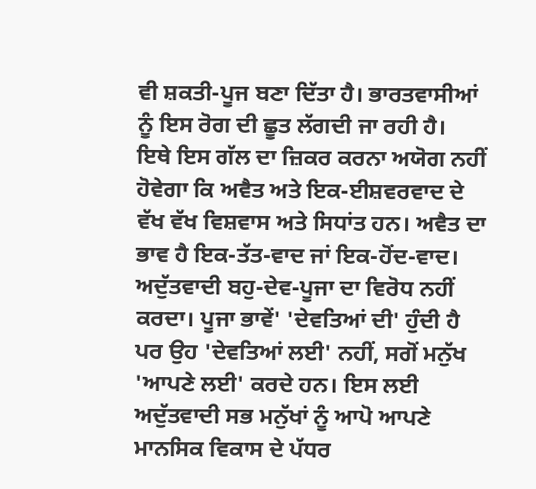ਵੀ ਸ਼ਕਤੀ-ਪੂਜ ਬਣਾ ਦਿੱਤਾ ਹੈ। ਭਾਰਤਵਾਸੀਆਂ ਨੂੰ ਇਸ ਰੋਗ ਦੀ ਛੂਤ ਲੱਗਦੀ ਜਾ ਰਹੀ ਹੈ।
ਇਥੇ ਇਸ ਗੱਲ ਦਾ ਜ਼ਿਕਰ ਕਰਨਾ ਅਯੋਗ ਨਹੀਂ ਹੋਵੇਗਾ ਕਿ ਅਵੈਤ ਅਤੇ ਇਕ-ਈਸ਼ਵਰਵਾਦ ਦੇ ਵੱਖ ਵੱਖ ਵਿਸ਼ਵਾਸ ਅਤੇ ਸਿਧਾਂਤ ਹਨ। ਅਵੈਤ ਦਾ ਭਾਵ ਹੈ ਇਕ-ਤੱਤ-ਵਾਦ ਜਾਂ ਇਕ-ਹੋਂਦ-ਵਾਦ। ਅਦੁੱਤਵਾਦੀ ਬਹੁ-ਦੇਵ-ਪੂਜਾ ਦਾ ਵਿਰੋਧ ਨਹੀਂ ਕਰਦਾ। ਪੂਜਾ ਭਾਵੇਂ' 'ਦੇਵਤਿਆਂ ਦੀ' ਹੁੰਦੀ ਹੈ ਪਰ ਉਹ 'ਦੇਵਤਿਆਂ ਲਈ' ਨਹੀਂ, ਸਗੋਂ ਮਨੁੱਖ 'ਆਪਣੇ ਲਈ' ਕਰਦੇ ਹਨ। ਇਸ ਲਈ ਅਦੁੱਤਵਾਦੀ ਸਭ ਮਨੁੱਖਾਂ ਨੂੰ ਆਪੋ ਆਪਣੇ ਮਾਨਸਿਕ ਵਿਕਾਸ ਦੇ ਪੱਧਰ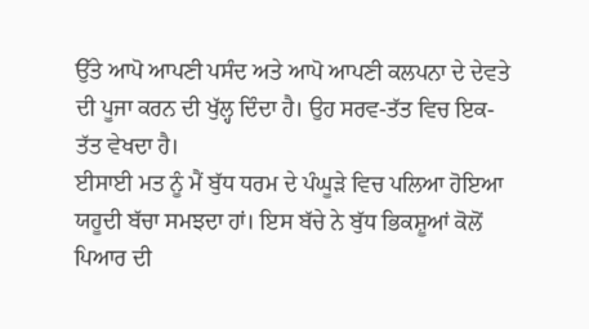ਉੱਤੇ ਆਪੋ ਆਪਣੀ ਪਸੰਦ ਅਤੇ ਆਪੋ ਆਪਣੀ ਕਲਪਨਾ ਦੇ ਦੇਵਤੇ ਦੀ ਪੂਜਾ ਕਰਨ ਦੀ ਖੁੱਲ੍ਹ ਦਿੰਦਾ ਹੈ। ਉਹ ਸਰਵ-ਤੱਤ ਵਿਚ ਇਕ-ਤੱਤ ਵੇਖਦਾ ਹੈ।
ਈਸਾਈ ਮਤ ਨੂੰ ਮੈਂ ਬੁੱਧ ਧਰਮ ਦੇ ਪੰਘੂੜੇ ਵਿਚ ਪਲਿਆ ਹੋਇਆ ਯਹੂਦੀ ਬੱਚਾ ਸਮਝਦਾ ਹਾਂ। ਇਸ ਬੱਚੇ ਨੇ ਬੁੱਧ ਭਿਕਸ਼ੂਆਂ ਕੋਲੋਂ ਪਿਆਰ ਦੀ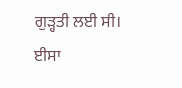ਗੁੜ੍ਹਤੀ ਲਈ ਸੀ। ਈਸਾ